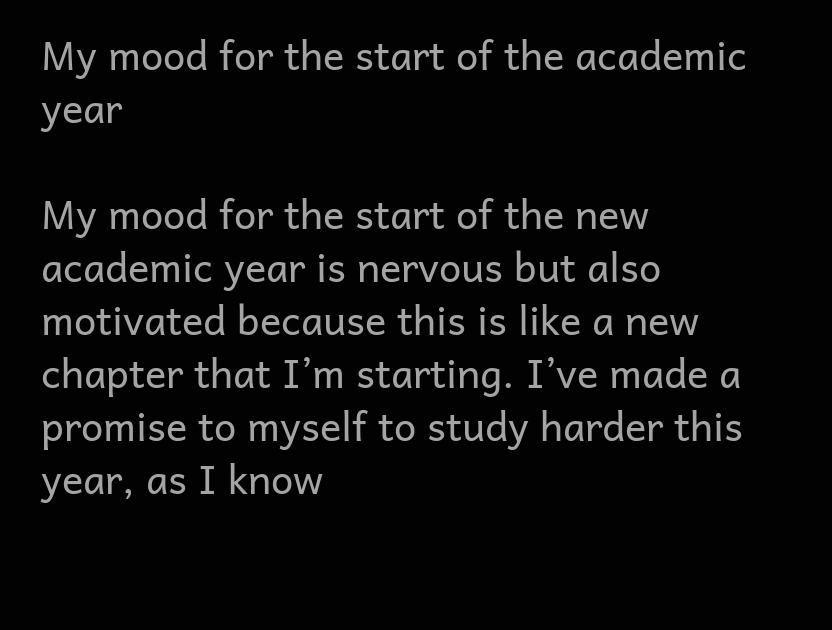My mood for the start of the academic year

My mood for the start of the new academic year is nervous but also motivated because this is like a new chapter that I’m starting. I’ve made a promise to myself to study harder this year, as I know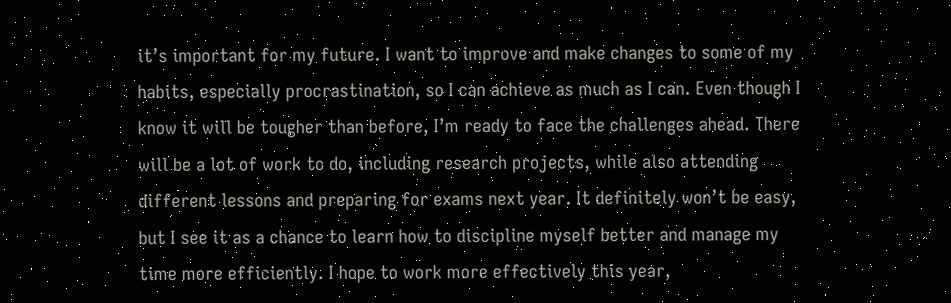it’s important for my future. I want to improve and make changes to some of my habits, especially procrastination, so I can achieve as much as I can. Even though I know it will be tougher than before, I’m ready to face the challenges ahead. There will be a lot of work to do, including research projects, while also attending different lessons and preparing for exams next year. It definitely won’t be easy, but I see it as a chance to learn how to discipline myself better and manage my time more efficiently. I hope to work more effectively this year,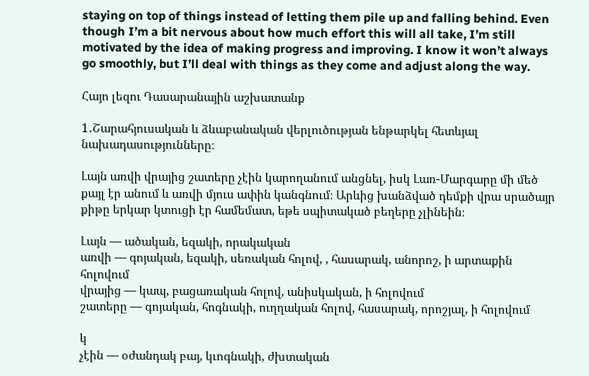staying on top of things instead of letting them pile up and falling behind. Even though I’m a bit nervous about how much effort this will all take, I’m still motivated by the idea of making progress and improving. I know it won’t always go smoothly, but I’ll deal with things as they come and adjust along the way.

Հայո լեզու Դասարանային աշխատանք

1․Շարահյուսական և ձևաբանական վերլուծության ենթարկել հետևյալ նախադասությունները։

Լայն առվի վրայից շատերը չէին կարողանում անցնել, իսկ Լառ-Մարգարը մի մեծ քայլ էր անում և առվի մյուս ափին կանգնում։ Արևից խանձված դեմքի վրա սրածայր քիթը երկար կտուցի էր համեմատ, եթե սպիտակած բեղերը չլինեին։

Լայն — ածական, եզակի, որակական
առվի — գոյական, եզակի, սեռական հոլով, , հասարակ, անորոշ, ի արտաքին հոլովում
վրայից — կապ, բացառական հոլով, անիսկական, ի հոլովում
շատերը — գոյական, հոգնակի, ուղղական հոլով, հասարակ, որոշյալ, ի հոլովում

կ
չէին — օժանդակ բայ, կւոգնակի, ժխտական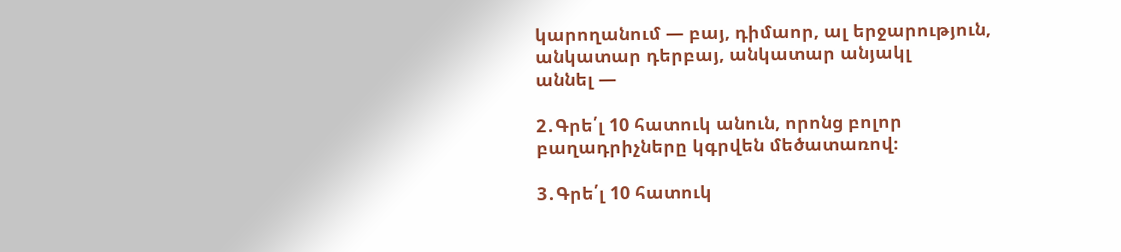կարողանում — բայ, դիմաոր, ալ երջարություն, անկատար դերբայ, անկատար անյակլ
աննել —

2․Գրե՛լ 10 հատուկ անուն, որոնց բոլոր բաղադրիչները կգրվեն մեծատառով։

3․Գրե՛լ 10 հատուկ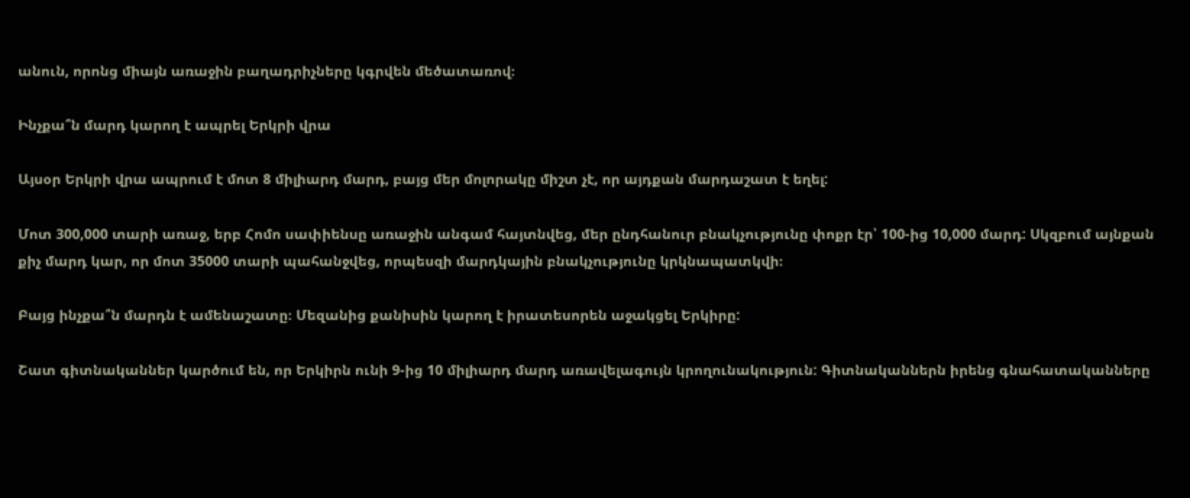անուն, որոնց միայն առաջին բաղադրիչները կգրվեն մեծատառով։

Ինչքա՞ն մարդ կարող է ապրել Երկրի վրա

Այսօր Երկրի վրա ապրում է մոտ 8 միլիարդ մարդ, բայց մեր մոլորակը միշտ չէ, որ այդքան մարդաշատ է եղել:

Մոտ 300,000 տարի առաջ, երբ Հոմո սափիենսը առաջին անգամ հայտնվեց, մեր ընդհանուր բնակչությունը փոքր էր՝ 100-ից 10,000 մարդ: Սկզբում այնքան քիչ մարդ կար, որ մոտ 35000 տարի պահանջվեց, որպեսզի մարդկային բնակչությունը կրկնապատկվի։

Բայց ինչքա՞ն մարդն է ամենաշատը։ Մեզանից քանիսին կարող է իրատեսորեն աջակցել Երկիրը:

Շատ գիտնականներ կարծում են, որ Երկիրն ունի 9-ից 10 միլիարդ մարդ առավելագույն կրողունակություն: Գիտնականներն իրենց գնահատականները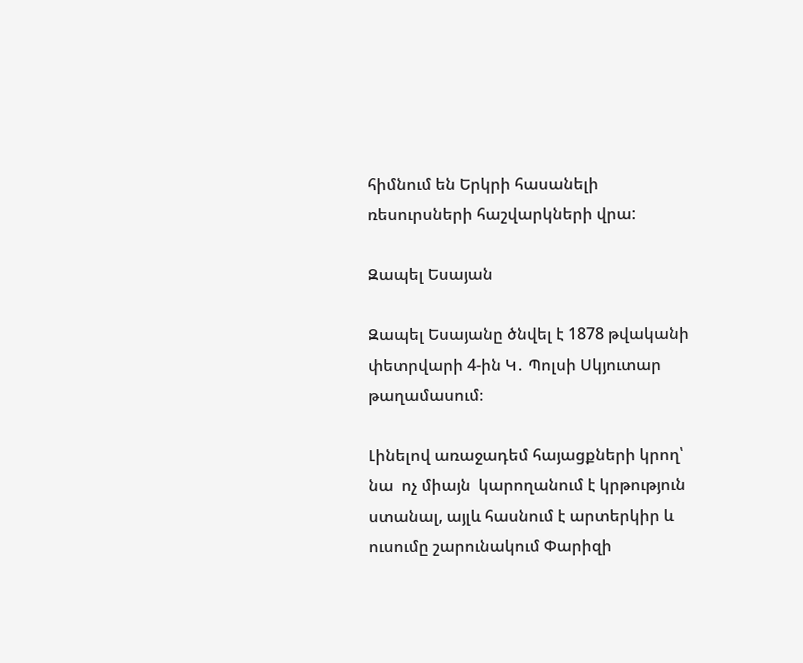հիմնում են Երկրի հասանելի ռեսուրսների հաշվարկների վրա:

Զապել Եսայան

Զապել Եսայանը ծնվել է 1878 թվականի փետրվարի 4-ին Կ․ Պոլսի Սկյուտար թաղամասում։

Լինելով առաջադեմ հայացքների կրող՝  նա  ոչ միայն  կարողանում է կրթություն ստանալ, այլև հասնում է արտերկիր և ուսումը շարունակում Փարիզի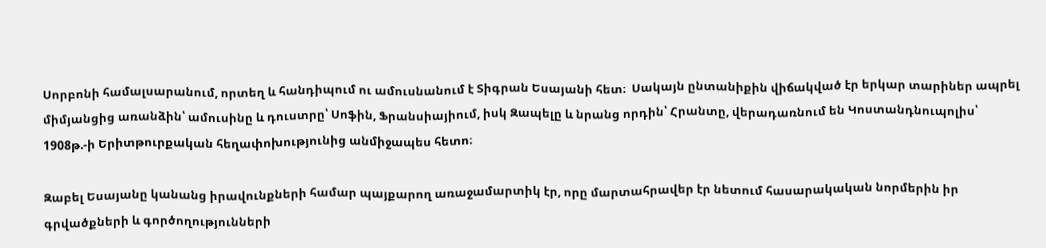Սորբոնի համալսարանում, որտեղ և հանդիպում ու ամուսնանում է Տիգրան Եսայանի հետ։  Սակայն ընտանիքին վիճակված էր երկար տարիներ ապրել միմյանցից առանձին՝ ամուսինը և դուստրը՝ Սոֆին, Ֆրանսիայիում, իսկ Զապելը և նրանց որդին՝ Հրանտը, վերադառնում են Կոստանդնուպոլիս՝ 1908թ.-ի Երիտթուրքական հեղափոխությունից անմիջապես հետո։

Զաբել Եսայանը կանանց իրավունքների համար պայքարող առաջամարտիկ էր, որը մարտահրավեր էր նետում հասարակական նորմերին իր գրվածքների և գործողությունների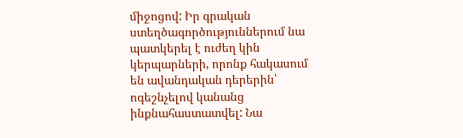միջոցով: Իր գրական ստեղծագործություններում նա պատկերել է ուժեղ կին կերպարների, որոնք հակասում են ավանդական դերերին՝ ոգեշնչելով կանանց ինքնահաստատվել: Նա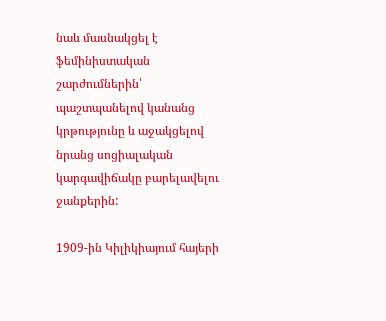նաև մասնակցել է ֆեմինիստական շարժումներին՝ պաշտպանելով կանանց կրթությունը և աջակցելով նրանց սոցիալական կարգավիճակը բարելավելու ջանքերին:

1909-ին Կիլիկիայում հայերի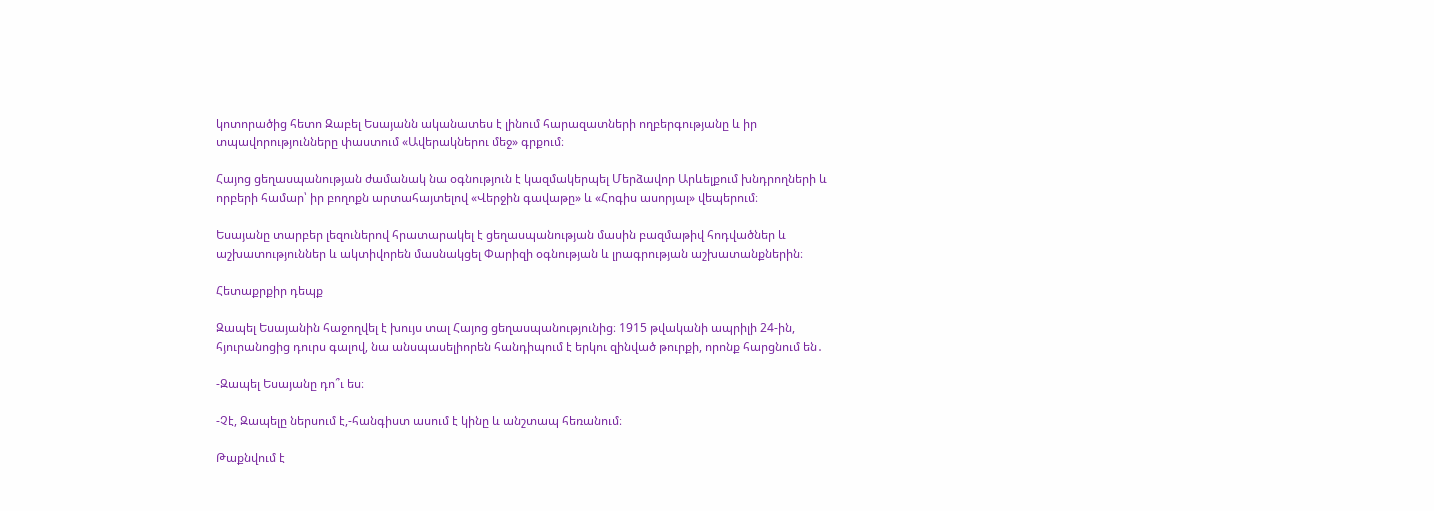կոտորածից հետո Զաբել Եսայանն ականատես է լինում հարազատների ողբերգությանը և իր տպավորությունները փաստում «Ավերակներու մեջ» գրքում։

Հայոց ցեղասպանության ժամանակ նա օգնություն է կազմակերպել Մերձավոր Արևելքում խնդրողների և որբերի համար՝ իր բողոքն արտահայտելով «Վերջին գավաթը» և «Հոգիս ասորյալ» վեպերում։

Եսայանը տարբեր լեզուներով հրատարակել է ցեղասպանության մասին բազմաթիվ հոդվածներ և աշխատություններ և ակտիվորեն մասնակցել Փարիզի օգնության և լրագրության աշխատանքներին։

Հետաքրքիր դեպք

Զապել Եսայանին հաջողվել է խույս տալ Հայոց ցեղասպանությունից։ 1915 թվականի ապրիլի 24-ին, հյուրանոցից դուրս գալով, նա անսպասելիորեն հանդիպում է երկու զինված թուրքի, որոնք հարցնում են․

-Զապել Եսայանը դո՞ւ ես։

-Չէ, Զապելը ներսում է,-հանգիստ ասում է կինը և անշտապ հեռանում։

Թաքնվում է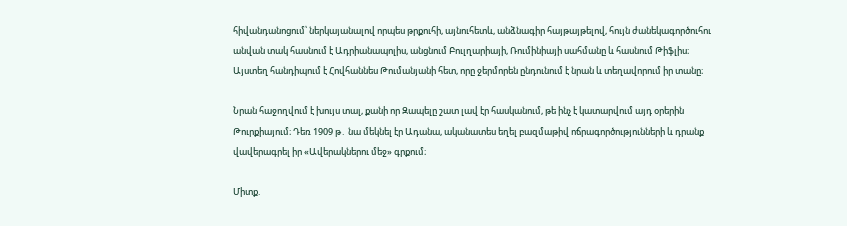հիվանդանոցում՝ ներկայանալով որպես թրքուհի, այնուհետև, անձնագիր հայթայթելով, հույն ժանեկագործուհու անվան տակ հասնում է Ադրիանապոլիս, անցնում Բուլղարիայի, Ռումինիայի սահմանը և հասնում Թիֆլիս։ Այստեղ հանդիպում է Հովհաննես Թումանյանի հետ, որը ջերմորեն ընդունում է նրան և տեղավորում իր տանը։

Նրան հաջողվում է խույս տալ, քանի որ Զապելը շատ լավ էր հասկանում, թե ինչ է կատարվում այդ օրերին Թուրքիայում։ Դեռ 1909 թ․ նա մեկնել էր Ադանա, ականատես եղել բազմաթիվ ոճրագործությունների և դրանք վավերագրել իր «Ավերակներու մեջ» գրքում։

Միտք.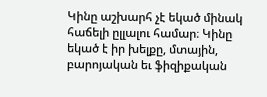Կինը աշխարհ չէ եկած մինակ հաճելի ըլլալու համար։ Կինը եկած է իր խելքը, մտային, բարոյական եւ ֆիզիքական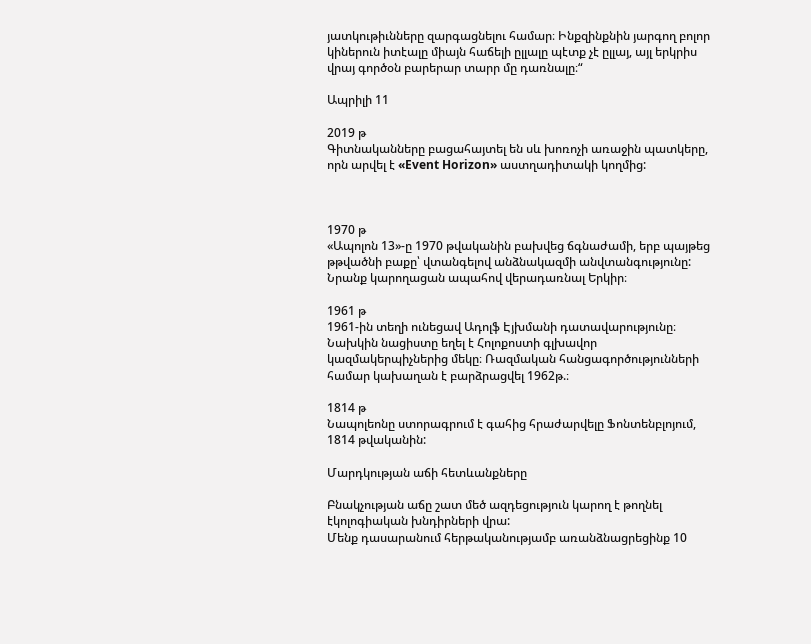յատկութիւնները զարգացնելու համար։ Ինքզինքնին յարգող բոլոր կիներուն իտէալը միայն հաճելի ըլլալը պէտք չէ ըլլայ, այլ երկրիս վրայ գործօն բարերար տարր մը դառնալը։“

Ապրիլի 11

2019 թ
Գիտնականները բացահայտել են սև խոռոչի առաջին պատկերը, որն արվել է «Event Horizon» աստղադիտակի կողմից:



1970 թ
«Ապոլոն 13»-ը 1970 թվականին բախվեց ճգնաժամի, երբ պայթեց թթվածնի բաքը՝ վտանգելով անձնակազմի անվտանգությունը: Նրանք կարողացան ապահով վերադառնալ Երկիր։

1961 թ
1961-ին տեղի ունեցավ Ադոլֆ Էյխմանի դատավարությունը։ Նախկին նացիստը եղել է Հոլոքոստի գլխավոր կազմակերպիչներից մեկը։ Ռազմական հանցագործությունների համար կախաղան է բարձրացվել 1962թ.։

1814 թ
Նապոլեոնը ստորագրում է գահից հրաժարվելը Ֆոնտենբլոյում, 1814 թվականին:

Մարդկության աճի հետևանքները

Բնակչության աճը շատ մեծ ազդեցություն կարող է թողնել էկոլոգիական խնդիրների վրա:
Մենք դասարանում հերթականությամբ առանձնացրեցինք 10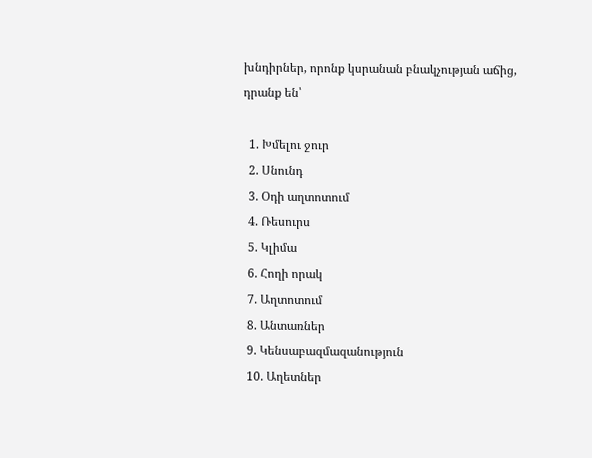խնդիրներ, որոնք կսրանան բնակչության աճից, դրանք են՝

  1. Խմելու ջուր
  2. Սնունդ
  3. Օդի աղտոտում
  4. Ռեսուրս
  5. Կլիմա
  6. Հողի որակ
  7. Աղտոտում
  8. Անտառներ
  9. Կենսաբազմազանություն
  10. Աղետներ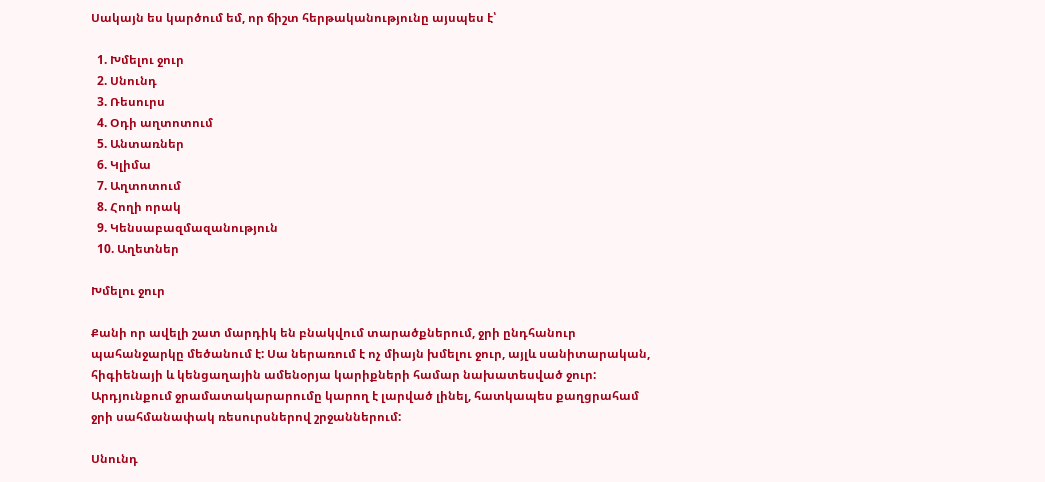Սակայն ես կարծում եմ, որ ճիշտ հերթականությունը այսպես է՝

  1. Խմելու ջուր
  2. Սնունդ
  3. Ռեսուրս
  4. Օդի աղտոտում
  5. Անտառներ
  6. Կլիմա
  7. Աղտոտում
  8. Հողի որակ
  9. Կենսաբազմազանություն
  10. Աղետներ

Խմելու ջուր

Քանի որ ավելի շատ մարդիկ են բնակվում տարածքներում, ջրի ընդհանուր պահանջարկը մեծանում է: Սա ներառում է ոչ միայն խմելու ջուր, այլև սանիտարական, հիգիենայի և կենցաղային ամենօրյա կարիքների համար նախատեսված ջուր: Արդյունքում ջրամատակարարումը կարող է լարված լինել, հատկապես քաղցրահամ ջրի սահմանափակ ռեսուրսներով շրջաններում:

Սնունդ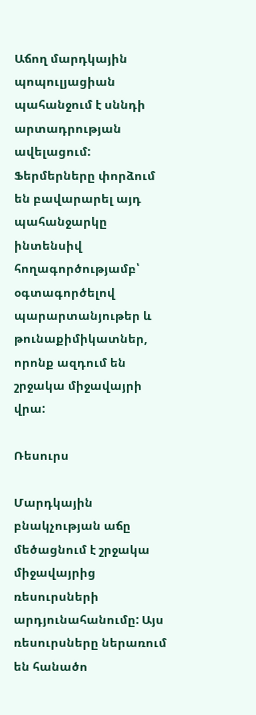Աճող մարդկային պոպուլյացիան պահանջում է սննդի արտադրության ավելացում: Ֆերմերները փորձում են բավարարել այդ պահանջարկը ինտենսիվ հողագործությամբ՝ օգտագործելով պարարտանյութեր և թունաքիմիկատներ, որոնք ազդում են շրջակա միջավայրի վրա:

Ռեսուրս

Մարդկային բնակչության աճը մեծացնում է շրջակա միջավայրից ռեսուրսների արդյունահանումը: Այս ռեսուրսները ներառում են հանածո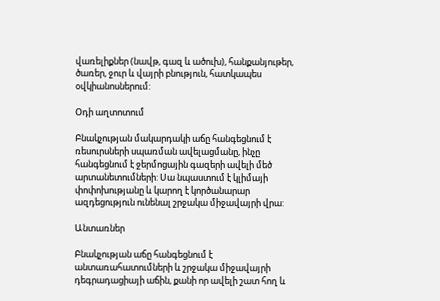վառելիքներ (նավթ, գազ և ածուխ), հանքանյութեր, ծառեր, ջուր և վայրի բնություն, հատկապես օվկիանոսներում:

Օդի աղտոտում

Բնակչության մակարդակի աճը հանգեցնում է ռեսուրսների սպառման ավելացմանը, ինչը հանգեցնում է ջերմոցային գազերի ավելի մեծ արտանետումների: Սա նպաստում է կլիմայի փոփոխությանը և կարող է կործանարար ազդեցություն ունենալ շրջակա միջավայրի վրա:

Անտառներ

Բնակչության աճը հանգեցնում է անտառահատումների և շրջակա միջավայրի դեգրադացիայի աճին, քանի որ ավելի շատ հող և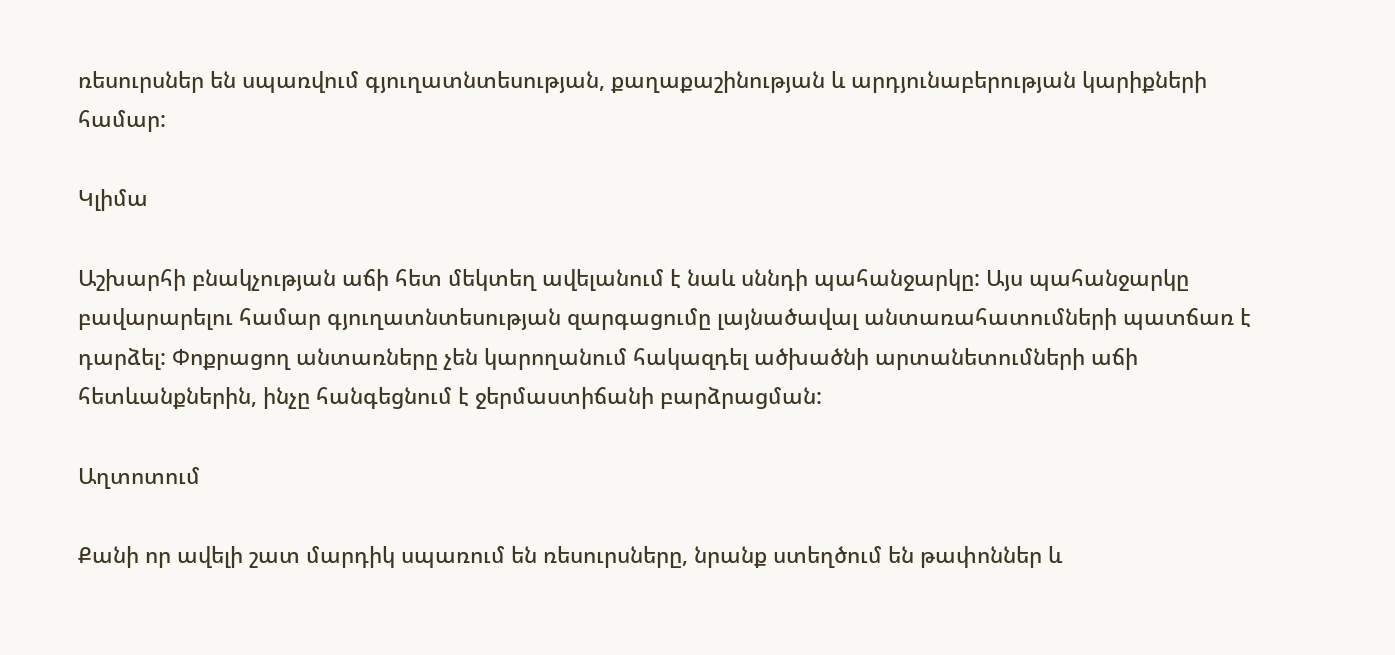ռեսուրսներ են սպառվում գյուղատնտեսության, քաղաքաշինության և արդյունաբերության կարիքների համար:

Կլիմա

Աշխարհի բնակչության աճի հետ մեկտեղ ավելանում է նաև սննդի պահանջարկը: Այս պահանջարկը բավարարելու համար գյուղատնտեսության զարգացումը լայնածավալ անտառահատումների պատճառ է դարձել: Փոքրացող անտառները չեն կարողանում հակազդել ածխածնի արտանետումների աճի հետևանքներին, ինչը հանգեցնում է ջերմաստիճանի բարձրացման:

Աղտոտում

Քանի որ ավելի շատ մարդիկ սպառում են ռեսուրսները, նրանք ստեղծում են թափոններ և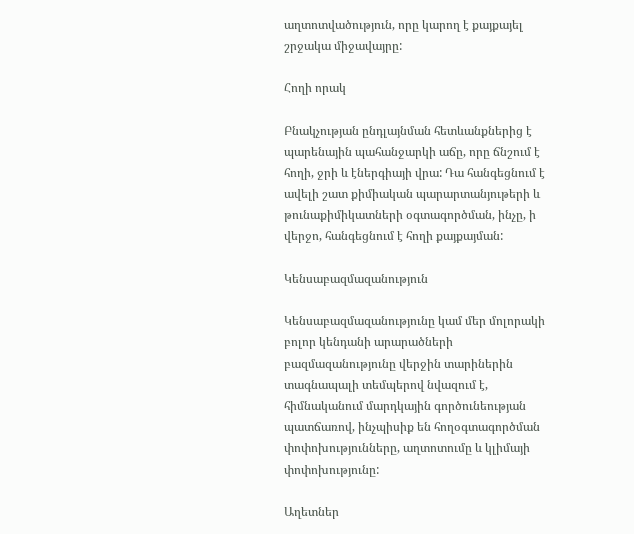աղտոտվածություն, որը կարող է քայքայել շրջակա միջավայրը:

Հողի որակ

Բնակչության ընդլայնման հետևանքներից է պարենային պահանջարկի աճը, որը ճնշում է հողի, ջրի և էներգիայի վրա: Դա հանգեցնում է ավելի շատ քիմիական պարարտանյութերի և թունաքիմիկատների օգտագործման, ինչը, ի վերջո, հանգեցնում է հողի քայքայման:

Կենսաբազմազանություն

Կենսաբազմազանությունը կամ մեր մոլորակի բոլոր կենդանի արարածների բազմազանությունը վերջին տարիներին տագնապալի տեմպերով նվազում է, հիմնականում մարդկային գործունեության պատճառով, ինչպիսիք են հողօգտագործման փոփոխությունները, աղտոտումը և կլիմայի փոփոխությունը:

Աղետներ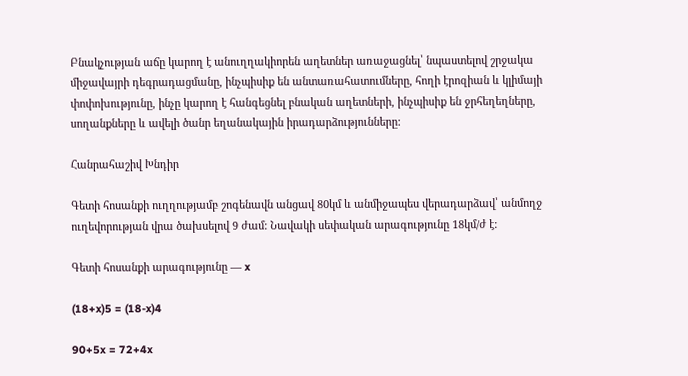Բնակչության աճը կարող է անուղղակիորեն աղետներ առաջացնել՝ նպաստելով շրջակա միջավայրի դեգրադացմանը, ինչպիսիք են անտառահատումները, հողի էրոզիան և կլիմայի փոփոխությունը, ինչը կարող է հանգեցնել բնական աղետների, ինչպիսիք են ջրհեղեղները, սողանքները և ավելի ծանր եղանակային իրադարձությունները:

Հանրահաշիվ Խնդիր

Գետի հոսանքի ուղղությամբ շոգենավն անցավ 80կմ և անմիջապես վերադարձավ՝ անմողջ ուղեվորության վրա ծախսելով 9 ժամ: Նավակի սեփական արագությունը 18կմ/ժ է:

Գետի հոսանքի արագությունը — x

(18+x)5 = (18-x)4

90+5x = 72+4x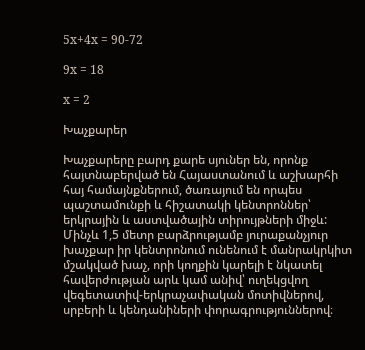5x+4x = 90-72

9x = 18

x = 2

Խաչքարեր

Խաչքարերը բարդ քարե սյուներ են, որոնք հայտնաբերված են Հայաստանում և աշխարհի հայ համայնքներում, ծառայում են որպես պաշտամունքի և հիշատակի կենտրոններ՝ երկրային և աստվածային տիրույթների միջև: Մինչև 1,5 մետր բարձրությամբ յուրաքանչյուր խաչքար իր կենտրոնում ունենում է մանրակրկիտ մշակված խաչ, որի կողքին կարելի է նկատել հավերժության արև կամ անիվ՝ ուղեկցվող վեգետատիվ-երկրաչափական մոտիվներով, սրբերի և կենդանիների փորագրություններով։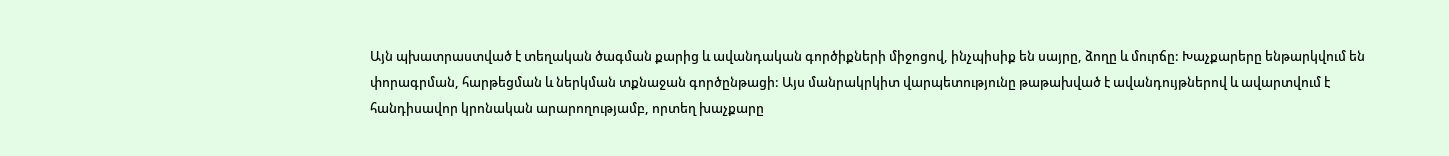Այն պխատրաստված է տեղական ծագման քարից և ավանդական գործիքների միջոցով, ինչպիսիք են սայրը, ձողը և մուրճը: Խաչքարերը ենթարկվում են փորագրման, հարթեցման և ներկման տքնաջան գործընթացի: Այս մանրակրկիտ վարպետությունը թաթախված է ավանդույթներով և ավարտվում է հանդիսավոր կրոնական արարողությամբ, որտեղ խաչքարը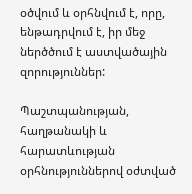օծվում և օրհնվում է, որը, ենթադրվում է, իր մեջ ներծծում է աստվածային զորություններ:

Պաշտպանության, հաղթանակի և հարատևության օրհնություններով օժտված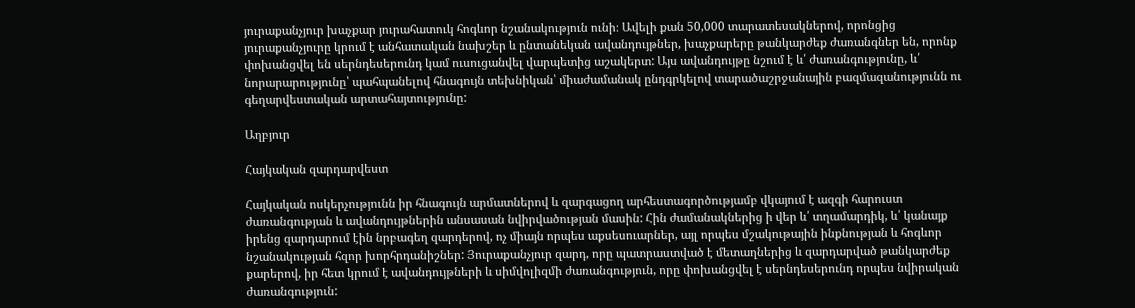յուրաքանչյուր խաչքար յուրահատուկ հոգևոր նշանակություն ունի։ Ավելի քան 50,000 տարատեսակներով, որոնցից յուրաքանչյուրը կրում է անհատական նախշեր և ընտանեկան ավանդույթներ, խաչքարերը թանկարժեք ժառանգներ են, որոնք փոխանցվել են սերնդեսերունդ կամ ուսուցանվել վարպետից աշակերտ: Այս ավանդույթը նշում է և՛ ժառանգությունը, և՛ նորարարությունը՝ պահպանելով հնագույն տեխնիկան՝ միաժամանակ ընդգրկելով տարածաշրջանային բազմազանությունն ու գեղարվեստական արտահայտությունը:

Աղբյուր

Հայկական զարդարվեստ

Հայկական ոսկերչությունն իր հնագույն արմատներով և զարգացող արհեստագործությամբ վկայում է ազգի հարուստ ժառանգության և ավանդույթներին անսասան նվիրվածության մասին: Հին ժամանակներից ի վեր և՛ տղամարդիկ, և՛ կանայք իրենց զարդարում էին նրբագեղ զարդերով, ոչ միայն որպես աքսեսուարներ, այլ որպես մշակութային ինքնության և հոգևոր նշանակության հզոր խորհրդանիշներ: Յուրաքանչյուր զարդ, որը պատրաստված է մետաղներից և զարդարված թանկարժեք քարերով, իր հետ կրում է ավանդույթների և սիմվոլիզմի ժառանգություն, որը փոխանցվել է սերնդեսերունդ որպես նվիրական ժառանգություն: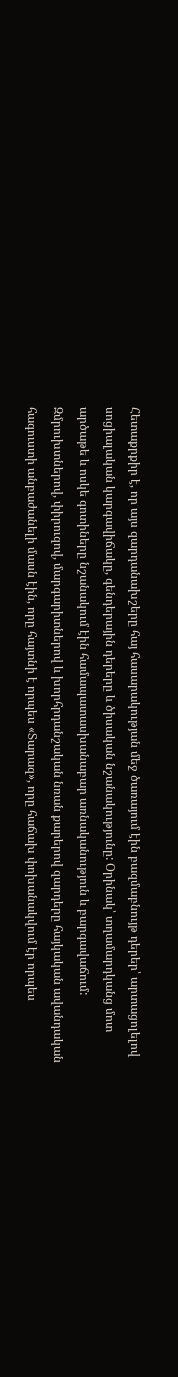Հետաքրքիր է, որ այս զարդանախշերը հայ հասարակության մեջ ծառայում էին բազմաբնույթ դերեր՝ արտացոլելով սոցիալական կարգավիճակը, գենդերային դերերը և ծիսական նշանակությունը: Օրինակ՝ տղամարդկանց մոտ արծաթե և ոսկե գոտիները նշանակում էին համապատասխանաբար առնականություն և բարգավաճում: Զմրուխտներով, փիրուզով, մարգարիտներով և խորհրդանշական նռան քարերով զարդերը հայկական ավանդական հագուստի անբաժանելի մասն էին, որը հայտնի է որպես «Տարազ», որը հաճախ փոխանակվում էր որպես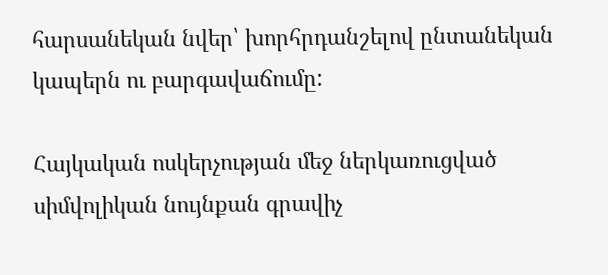հարսանեկան նվեր՝ խորհրդանշելով ընտանեկան կապերն ու բարգավաճումը:

Հայկական ոսկերչության մեջ ներկառուցված սիմվոլիկան նույնքան գրավիչ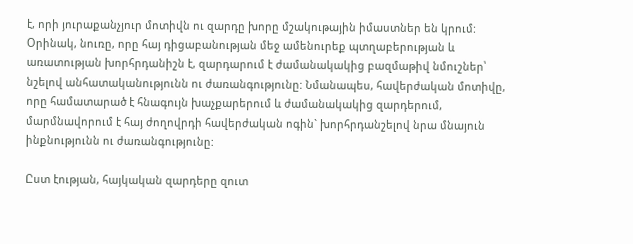է, որի յուրաքանչյուր մոտիվն ու զարդը խորը մշակութային իմաստներ են կրում: Օրինակ, նուռը, որը հայ դիցաբանության մեջ ամենուրեք պտղաբերության և առատության խորհրդանիշն է, զարդարում է ժամանակակից բազմաթիվ նմուշներ՝ նշելով անհատականությունն ու ժառանգությունը: Նմանապես, հավերժական մոտիվը, որը համատարած է հնագույն խաչքարերում և ժամանակակից զարդերում, մարմնավորում է հայ ժողովրդի հավերժական ոգին` խորհրդանշելով նրա մնայուն ինքնությունն ու ժառանգությունը:

Ըստ էության, հայկական զարդերը զուտ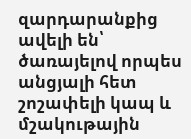զարդարանքից ավելի են՝ ծառայելով որպես անցյալի հետ շոշափելի կապ և մշակութային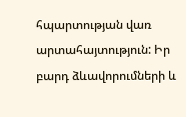հպարտության վառ արտահայտություն: Իր բարդ ձևավորումների և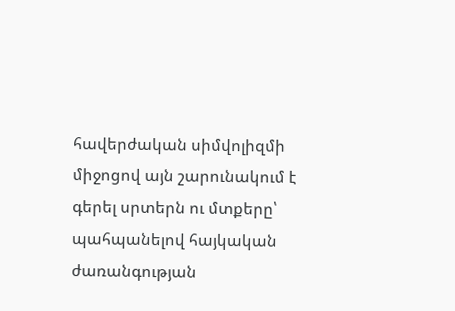հավերժական սիմվոլիզմի միջոցով այն շարունակում է գերել սրտերն ու մտքերը՝ պահպանելով հայկական ժառանգության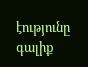էությունը գալիք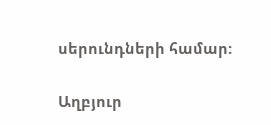սերունդների համար:

Աղբյուր